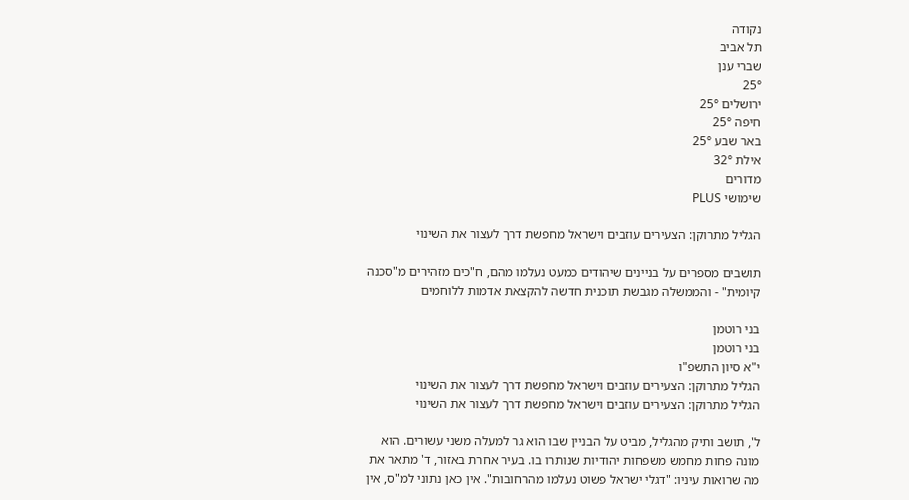נקודה
תל אביב
שברי ענן
25°
ירושלים 25°
חיפה 25°
באר שבע 25°
אילת 32°
מדורים
שימושי PLUS

הגליל מתרוקן: הצעירים עוזבים וישראל מחפשת דרך לעצור את השינוי

תושבים מספרים על בניינים שיהודים כמעט נעלמו מהם, ח"כים מזהירים מ"סכנה קיומית" - והממשלה מגבשת תוכנית חדשה להקצאת אדמות ללוחמים

בני רוטמן
בני רוטמן
י"א סיון התשפ"ו
הגליל מתרוקן: הצעירים עוזבים וישראל מחפשת דרך לעצור את השינוי
הגליל מתרוקן: הצעירים עוזבים וישראל מחפשת דרך לעצור את השינוי

ל', תושב ותיק מהגליל, מביט על הבניין שבו הוא גר למעלה משני עשורים. הוא מונה פחות מחמש משפחות יהודיות שנותרו בו. בעיר אחרת באזור, ד' מתאר את מה שרואות עיניו: "דגלי ישראל פשוט נעלמו מהרחובות". אין כאן נתוני למ"ס, אין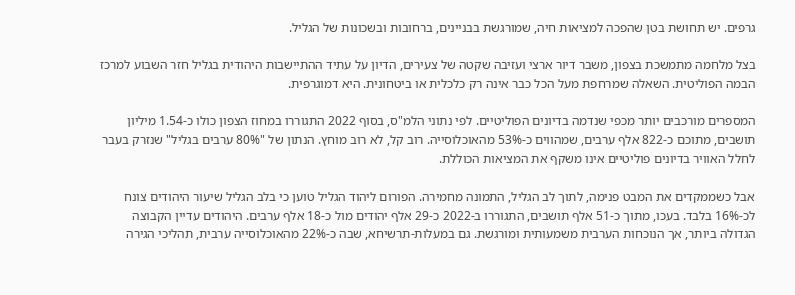גרפים. יש תחושת בטן שהפכה למציאות חיה, שמורגשת בבניינים, ברחובות ובשכונות של הגליל.

בצל מלחמה מתמשכת בצפון, משבר דיור ארצי ועזיבה שקטה של צעירים, הדיון על עתיד ההתיישבות היהודית בגליל חזר השבוע למרכז הבמה הפוליטית. השאלה שמרחפת מעל הכל כבר אינה רק כלכלית או ביטחונית. היא דמוגרפית.

המספרים מורכבים יותר מכפי שנדמה בדיונים הפוליטיים. לפי נתוני הלמ"ס, בסוף 2022 התגוררו במחוז הצפון כולו כ-1.54 מיליון תושבים, מתוכם כ-822 אלף ערבים, שמהווים כ-53% מהאוכלוסייה. רוב קל, לא רוב מוחץ. הנתון של "80% ערבים בגליל" שנזרק בעבר לחלל האוויר בדיונים פוליטיים אינו משקף את המציאות הכוללת.

אבל כשממקדים את המבט פנימה, לתוך לב הגליל, התמונה מחמירה. הפורום ליהוד הגליל טוען כי בלב הגליל שיעור היהודים צונח לכ-16% בלבד. בעכו, מתוך כ-51 אלף תושבים, התגוררו ב-2022 כ-29 אלף יהודים מול כ-18 אלף ערבים. היהודים עדיין הקבוצה הגדולה ביותר, אך הנוכחות הערבית משמעותית ומורגשת. גם במעלות-תרשיחא, שבה כ-22% מהאוכלוסייה ערבית, תהליכי הגירה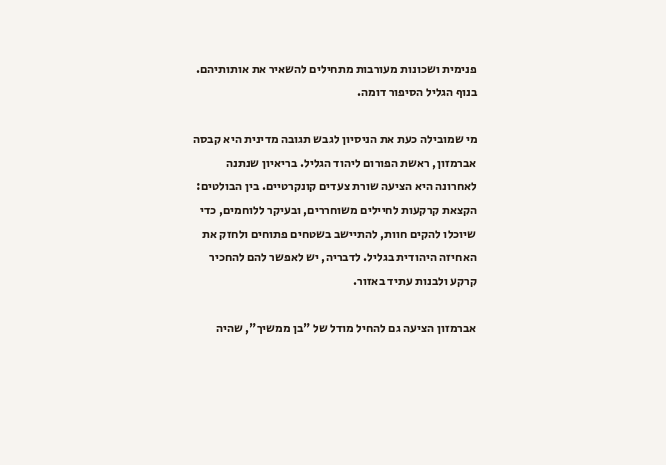פנימית ושכונות מעורבות מתחילים להשאיר את אותותיהם. בנוף הגליל הסיפור דומה.

מי שמובילה כעת את הניסיון לגבש תגובה מדינית היא קבסה אברמזון, ראשת הפורום ליהוד הגליל. בריאיון שנתנה לאחרונה היא הציעה שורת צעדים קונקרטיים. בין הבולטים: הקצאת קרקעות לחיילים משוחררים, ובעיקר ללוחמים, כדי שיוכלו להקים חוות, להתיישב בשטחים פתוחים ולחזק את האחיזה היהודית בגליל. לדבריה, יש לאפשר להם להחכיר קרקע ולבנות עתיד באזור.

אברמזון הציעה גם להחיל מודל של "בן ממשיך", שהיה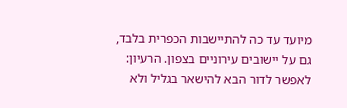מיועד עד כה להתיישבות הכפרית בלבד, גם על יישובים עירוניים בצפון. הרעיון: לאפשר לדור הבא להישאר בגליל ולא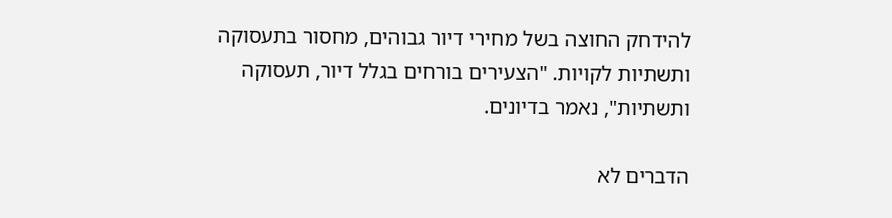להידחק החוצה בשל מחירי דיור גבוהים, מחסור בתעסוקה ותשתיות לקויות. "הצעירים בורחים בגלל דיור, תעסוקה ותשתיות", נאמר בדיונים.

הדברים לא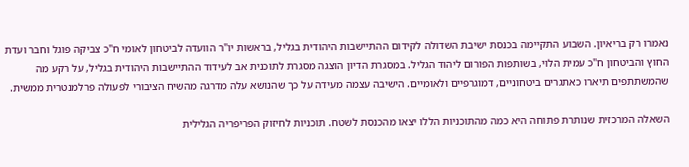נאמרו רק בריאיון. השבוע התקיימה בכנסת ישיבת השדולה לקידום ההתיישבות היהודית בגליל, בראשות יו"ר הוועדה לביטחון לאומי ח"כ צביקה פוגל וחבר ועדת החוץ והביטחון ח"כ עמית הלוי, בשותפות הפורום ליהוד הגליל. במסגרת הדיון הוצגה מסגרת לתוכנית אב לעידוד ההתיישבות היהודית בגליל, על רקע מה שהמשתתפים תיארו כאתגרים ביטחוניים, דמוגרפיים ולאומיים. הישיבה עצמה מעידה על כך שהנושא עלה מדרגה מהשיח הציבורי לפעולה פרלמנטרית ממשית.

השאלה המרכזית שנותרת פתוחה היא כמה מהתוכניות הללו יצאו מהכנסת לשטח. תוכניות לחיזוק הפריפריה הגלילית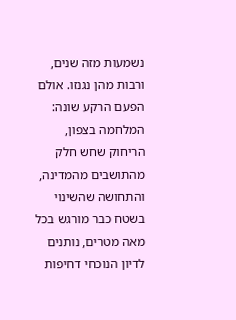נשמעות מזה שנים, ורבות מהן נגנזו. אולם הפעם הרקע שונה: המלחמה בצפון, הריחוק שחש חלק מהתושבים מהמדינה, והתחושה שהשינוי בשטח כבר מורגש בכל מאה מטרים, נותנים לדיון הנוכחי דחיפות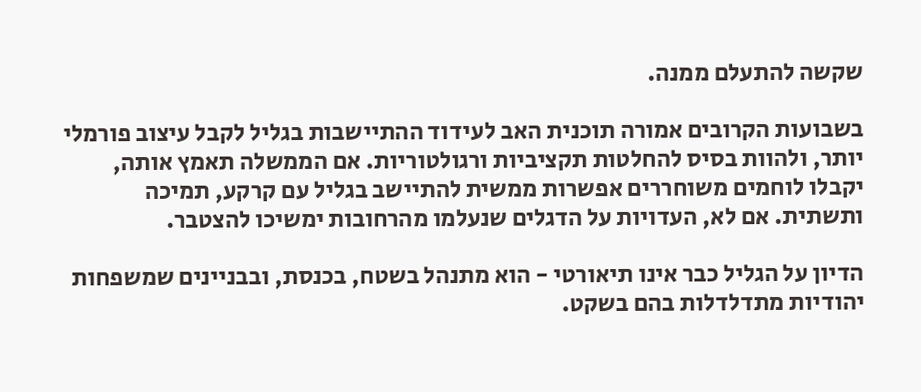שקשה להתעלם ממנה.

בשבועות הקרובים אמורה תוכנית האב לעידוד ההתיישבות בגליל לקבל עיצוב פורמלי יותר, ולהוות בסיס להחלטות תקציביות ורגולטוריות. אם הממשלה תאמץ אותה, יקבלו לוחמים משוחררים אפשרות ממשית להתיישב בגליל עם קרקע, תמיכה ותשתית. אם לא, העדויות על הדגלים שנעלמו מהרחובות ימשיכו להצטבר.

הדיון על הגליל כבר אינו תיאורטי - הוא מתנהל בשטח, בכנסת, ובבניינים שמשפחות יהודיות מתדלדלות בהם בשקט.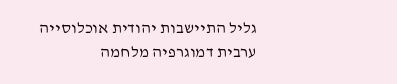גליל התיישבות יהודית אוכלוסייה ערבית דמוגרפיה מלחמה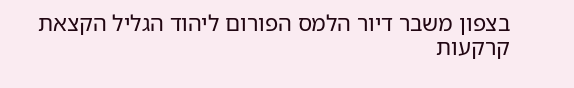בצפון משבר דיור הלמס הפורום ליהוד הגליל הקצאת קרקעות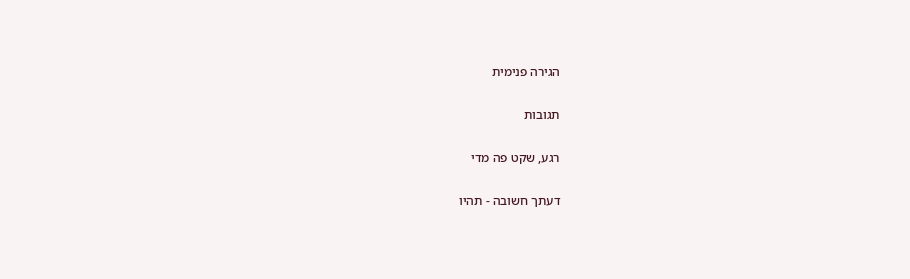הגירה פנימית

תגובות

רגע, שקט פה מדי

דעתך חשובה - תהיו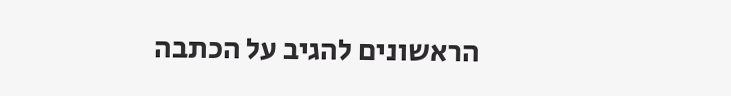הראשונים להגיב על הכתבה